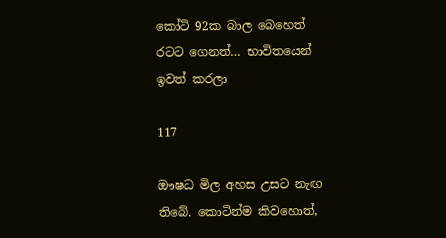කෝටි 92ක බාල බෙහෙත් රටට ගෙනත්… භාවිතයෙන් ඉවත් කරලා

117

ඖෂධ මිල අහස උසට නැඟ තිබේ. කොටින්ම කිවහොත්,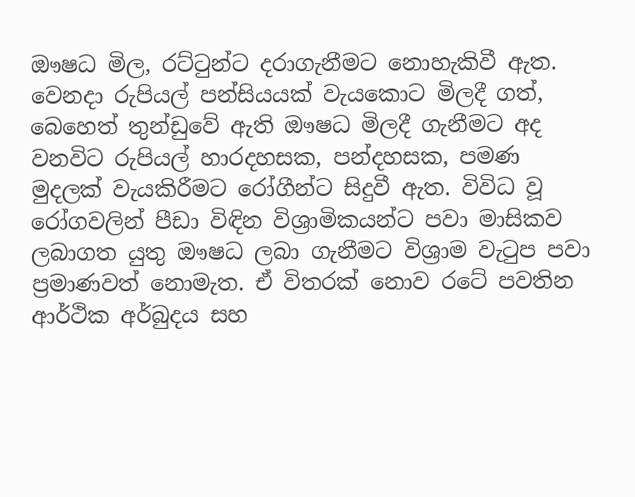ඖෂධ මිල, රට්ටුන්ට දරාගැනීමට නොහැකිවී ඇත. වෙනදා රුපියල් පන්සියයක් වැයකොට මිලදී ගත්, බෙහෙත් තුන්ඩුවේ ඇති ඖෂධ මිලදී ගැනීමට අද වනවිට රුපියල් හාරදහසක, පන්දහසක, පමණ මුදලක් වැයකිරීමට රෝගීන්ට සිදුවී ඇත. විවිධ වූ රෝගවලින් පීඩා විඳින විශ්‍රාමිකයන්ට පවා මාසිකව ලබාගත යුතු ඖෂධ ලබා ගැනීමට විශ්‍රාම වැටුප පවා ප්‍රමාණවත් නොමැත. ඒ විතරක් නොව රටේ පවතින ආර්ථික අර්බුදය සහ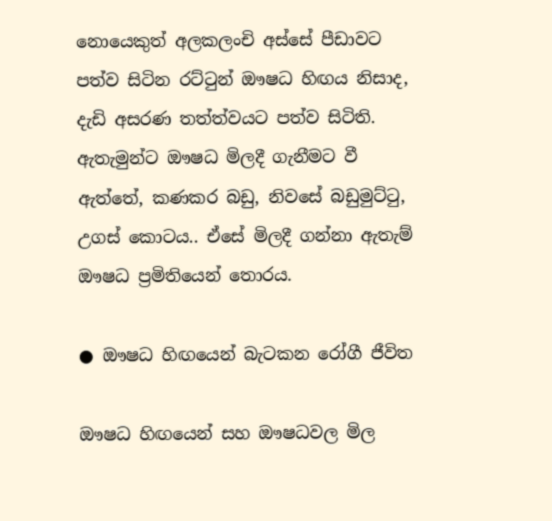නොයෙකුත් අලකලංචි අස්සේ පීඩාවට පත්ව සිටින රට්ටුන් ඖෂධ හිඟය නිසාද, දැඩි අසරණ තත්ත්වයට පත්ව සිටිති. ඇතැමුන්ට ඖෂධ මිලදී ගැනීමට වී ඇත්තේ, කණකර බඩු, නිවසේ බඩුමුට්ටු, උගස් කොටය.. ඒසේ මිලදී ගන්නා ඇතැම් ඖෂධ ප්‍රමිතියෙන් තොරය.

● ඖෂධ හිඟයෙන් බැටකන රෝගී ජීවිත

ඖෂධ හිඟයෙන් සහ ඖෂධවල මිල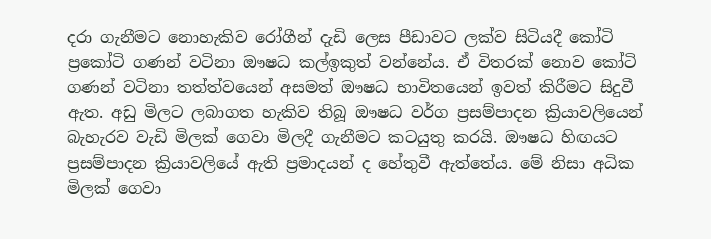දරා ගැනීමට නොහැකිව රෝගීන් දැඩි ලෙස පීඩාවට ලක්ව සිටියදී කෝටි ප්‍රකෝටි ගණන් වටිනා ඖෂධ කල්ඉකුත් වන්නේය. ඒ විතරක් නොව කෝටි ගණන් වටිනා තත්ත්වයෙන් අසමත් ඖෂධ භාවිතයෙන් ඉවත් කිරීමට සිදුවී ඇත. අඩු මිලට ලබාගත හැකිව තිබූ ඖෂධ වර්ග ප්‍රසම්පාදන ක්‍රියාවලියෙන් බැහැරව වැඩි මිලක් ගෙවා මිලදී ගැනීමට කටයුතු කරයි. ඖෂධ හිඟයට ප්‍රසම්පාදන ක්‍රියාවලියේ ඇති ප්‍රමාදයන් ද හේතුවී ඇත්තේය. මේ නිසා අධික මිලක් ගෙවා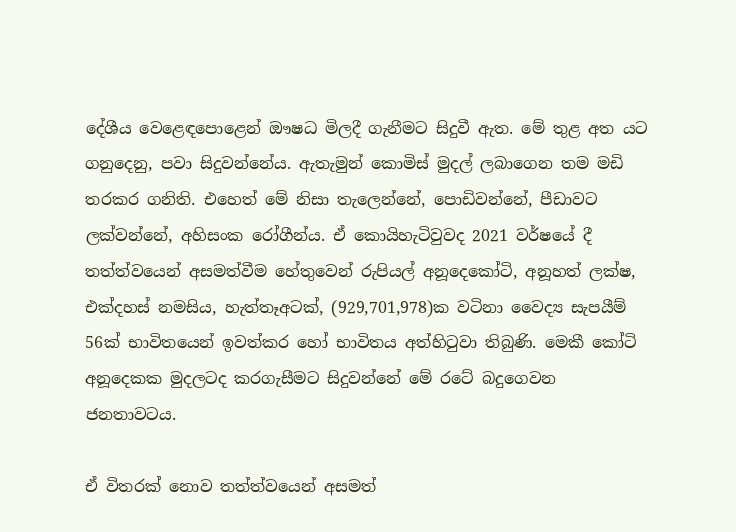දේශීය වෙළෙඳපොළෙන් ඖෂධ මිලදී ගැනීමට සිදුවී ඇත. මේ තුළ අත යට ගනුදෙනු, පවා සිදුවන්නේය. ඇතැමුන් කොමිස් මුදල් ලබාගෙන තම මඩි තරකර ගනිති. එහෙත් මේ නිසා තැලෙන්නේ, පොඩිවන්නේ, පීඩාවට ලක්වන්නේ, අහිසංක රෝගීන්ය. ඒ කොයිහැටිවුවද 2021 වර්ෂයේ දී තත්ත්වයෙන් අසමත්වීම හේතුවෙන් රුපියල් අනූදෙකෝටි, අනූහත් ලක්ෂ, එක්දහස් නමසිය, හැත්තෑඅටක්, (929,701,978)ක වටිනා වෛද්‍ය සැපයීම් 56ක් භාවිතයෙන් ඉවත්කර හෝ භාවිතය අත්හිටුවා තිබුණි. මෙකී කෝටි අනූදෙකක මුදලටද කරගැසීමට සිදුවන්නේ මේ රටේ බදුගෙවන ජනතාවටය.

ඒ විතරක් නොව තත්ත්වයෙන් අසමත්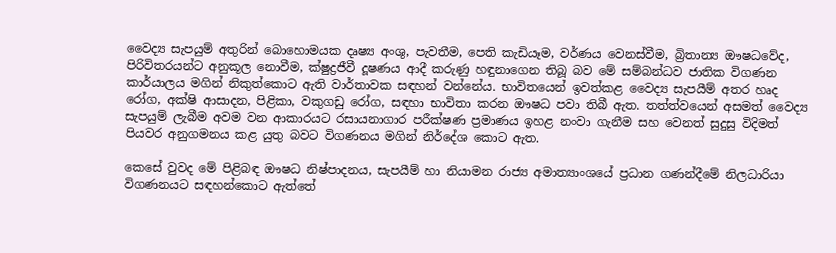වෛද්‍ය සැපයුම් අතුරින් බොහොමයක දෘෂ්‍ය අංශු, පැවතීම, පෙති කැඩියෑම, වර්ණය වෙනස්වීම, බ්‍රිතාන්‍ය ඖෂධවේද, පිරිවිතරයන්ට අනුකූල නොවීම, ක්ෂුද්‍රජීවී දූෂණය ආදී කරුණු හඳුනාගෙන තිබූ බව මේ සම්බන්ධව ජාතික විගණන කාර්යාලය මගින් නිකුත්කොට ඇති වාර්තාවක සඳහන් වන්නේය. භාවිතයෙන් ඉවත්කළ වෛද්‍ය සැපයීම් අතර හෘද රෝග, අක්ෂි ආසාදන, පිළිකා, වකුගඩු රෝග, සඳහා භාවිතා කරන ඖෂධ පවා තිබී ඇත. තත්ත්වයෙන් අසමත් වෛද්‍ය සැපයුම් ලැබීම අවම වන ආකාරයට රසායනාගාර පරීක්ෂණ ප්‍රමාණය ඉහළ නංවා ගැනීම සහ වෙනත් සුදුසු විදිමත් පියවර අනුගමනය කළ යුතු බවට විගණනය මගින් නිර්දේශ කොට ඇත.

කෙසේ වුවද මේ පිළිබඳ ඖෂධ නිෂ්පාදනය, සැපයීම් හා නියාමන රාජ්‍ය අමාත්‍යාංශයේ ප්‍රධාන ගණන්දීමේ නිලධාරියා විගණනයට සඳහන්කොට ඇත්තේ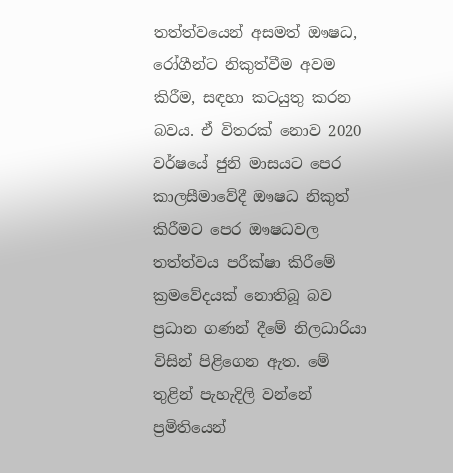තත්ත්වයෙන් අසමත් ඖෂධ, රෝගීන්ට නිකුත්වීම අවම කිරීම, සඳහා කටයුතු කරන බවය. ඒ විතරක් නොව 2020 වර්ෂයේ ජුනි මාසයට පෙර කාලසීමාවේදී ඖෂධ නිකුත් කිරීමට පෙර ඖෂධවල තත්ත්වය පරීක්ෂා කිරීමේ ක්‍රමවේදයක් නොතිබූ බව ප්‍රධාන ගණන් දීමේ නිලධාරියා විසින් පිළිගෙන ඇත. මේ තුළින් පැහැදිලි වන්නේ ප්‍රමිතියෙන්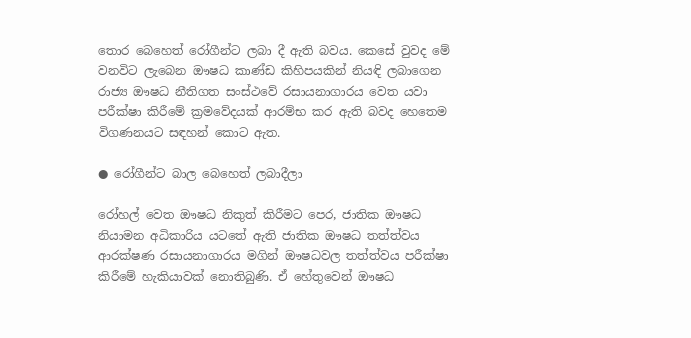තොර බෙහෙත් රෝගීන්ට ලබා දී ඇති බවය. කෙසේ වුවද මේ වනවිට ලැබෙන ඖෂධ කාණ්ඩ කිහිපයකින් නියඳි ලබාගෙන රාජ්‍ය ඖෂධ නීතිගත සංස්ථවේ රසායනාගාරය වෙත යවා පරීක්ෂා කිරීමේ ක්‍රමවේදයක් ආරම්භ කර ඇති බවද හෙතෙම විගණනයට සඳහන් කොට ඇත.

● රෝගීන්ට බාල බෙහෙත් ලබාදීලා

රෝහල් වෙත ඖෂධ නිකුත් කිරීමට පෙර, ජාතික ඖෂධ නියාමන අධිකාරිය යටතේ ඇති ජාතික ඖෂධ තත්ත්වය ආරක්ෂණ රසායනාගාරය මගින් ඖෂධවල තත්ත්වය පරීක්ෂා කිරීමේ හැකියාවක් නොතිබුණි. ඒ හේතුවෙන් ඖෂධ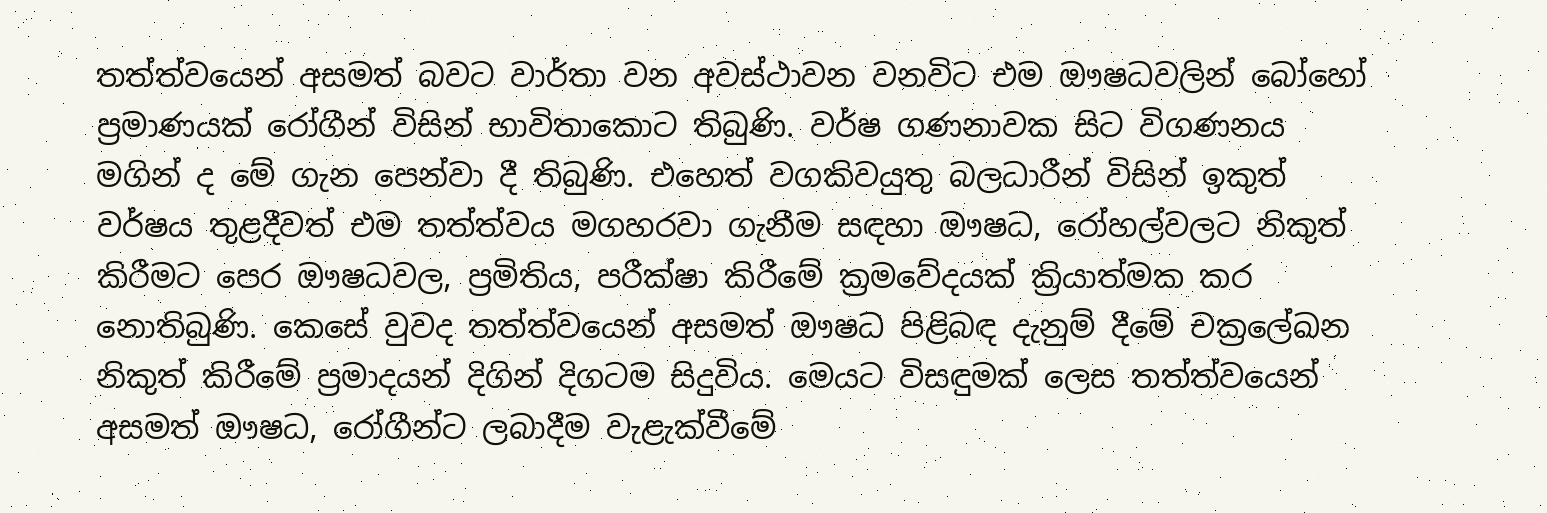තත්ත්වයෙන් අසමත් බවට වාර්තා වන අවස්ථාවන වනවිට එම ඖෂධවලින් බෝහෝ ප්‍රමාණයක් රෝගීන් විසින් භාවිතාකොට තිබුණි. වර්ෂ ගණනාවක සිට විගණනය මගින් ද මේ ගැන පෙන්වා දී තිබුණි. එහෙත් වගකිවයුතු බලධාරීන් විසින් ඉකුත් වර්ෂය තුළදීවත් එම තත්ත්වය මගහරවා ගැනීම සඳහා ඖෂධ, රෝහල්වලට නිකුත් කිරීමට පෙර ඖෂධවල, ප්‍රමිතිය, පරීක්ෂා කිරීමේ ක්‍රමවේදයක් ක්‍රියාත්මක කර නොතිබුණි. කෙසේ වුවද තත්ත්වයෙන් අසමත් ඖෂධ පිළිබඳ දැනුම් දීමේ චක්‍රලේඛන නිකුත් කිරීමේ ප්‍රමාදයන් දිගින් දිගටම සිදුවිය. මෙයට විසඳුමක් ලෙස තත්ත්වයෙන් අසමත් ඖෂධ, රෝගීන්ට ලබාදීම වැළැක්වීමේ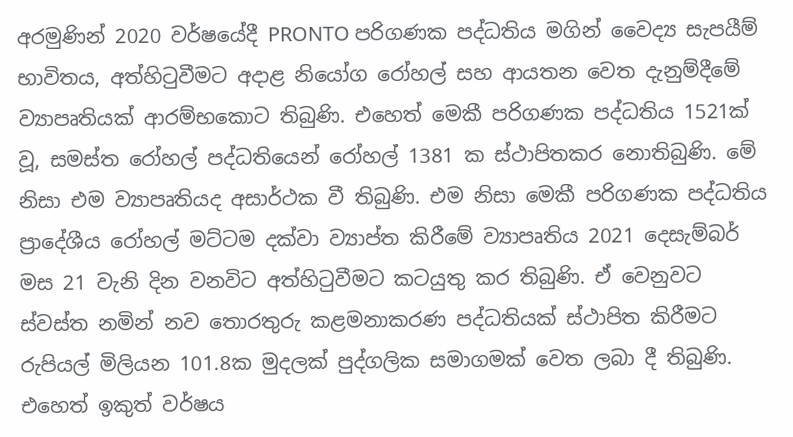අරමුණින් 2020 වර්ෂයේදී PRONTO පරිගණක පද්ධතිය මගින් වෛද්‍ය සැපයීම් භාවිතය, අත්හිටුවීමට අදාළ නියෝග රෝහල් සහ ආයතන වෙත දැනුම්දීමේ ව්‍යාපෘතියක් ආරම්භකොට තිබුණි. එහෙත් මෙකී පරිගණක පද්ධතිය 1521ක් වූ, සමස්ත රෝහල් පද්ධතියෙන් රෝහල් 1381 ක ස්ථාපිතකර නොතිබුණි. මේ නිසා එම ව්‍යාපෘතියද අසාර්ථක වී තිබුණි. එම නිසා මෙකී පරිගණක පද්ධතිය ප්‍රාදේශීය රෝහල් මට්ටම දක්වා ව්‍යාප්ත කිරීමේ ව්‍යාපෘතිය 2021 දෙසැම්බර් මස 21 වැනි දින වනවිට අත්හිටුවීමට කටයුතු කර තිබුණි. ඒ වෙනුවට ස්වස්ත නමින් නව තොරතුරු කළමනාකරණ පද්ධතියක් ස්ථාපිත කිරීමට රුපියල් මිලියන 101.8ක මුදලක් පුද්ගලික සමාගමක් වෙත ලබා දී තිබුණි. එහෙත් ඉකුත් වර්ෂය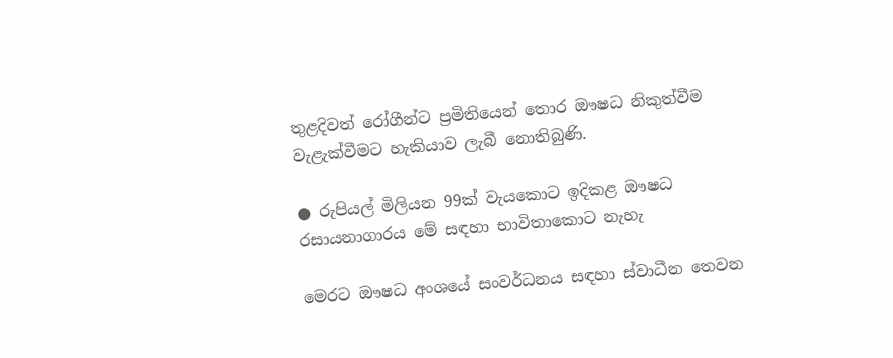තුළදිවත් රෝගීන්ට ප්‍රමිතියෙන් තොර ඖෂධ නිකුත්වීම වැළැක්වීමට හැකියාව ලැබී නොතිබුණි.

● රුපියල් මිලියන 99ක් වැයකොට ඉදිකළ ඖෂධ රසායනාගාරය මේ සඳහා භාවිතාකොට නැහැ

මෙරට ඖෂධ අංශයේ සංවර්ධනය සඳහා ස්වාධීන තෙවන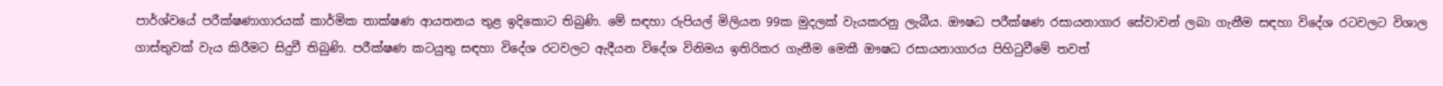පාර්ශ්වයේ පරීක්ෂණාගාරයක් කාර්මික තාක්ෂණ ආයතනය තුළ ඉදිකොට තිබුණි. මේ සඳහා රුපියල් මිලියන 99ක මුදලක් වැයකරනු ලැබීය. ඖෂධ පරීක්ෂණ රසායනාගාර සේවාවන් ලබා ගැනීම සඳහා විදේශ රටවලට විශාල ගාස්තුවක් වැය කිරීමට සිදුවී තිබුණි. පරීක්ෂණ කටයුතු සඳහා විදේශ රටවලට ඇදීයන විදේශ විනිමය ඉතිරිකර ගැනීම මෙකී ඖෂධ රසායනාගාරය පිහිටුවීමේ තවත්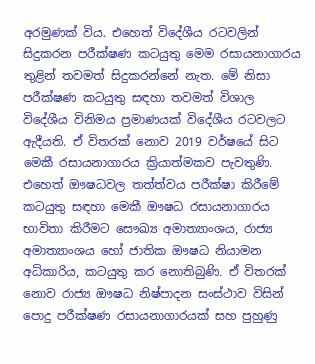අරමුණක් විය. එහෙත් විදේශීය රටවලින් සිදුකරන පරීක්ෂණ කටයුතු මෙම රසායනාගාරය තුළින් තවමත් සිදුකරන්නේ නැත. මේ නිසා පරීක්ෂණ කටයුතු සඳහා තවමත් විශාල විදේශීය විනිමය ප්‍රමාණයක් විදේශීය රටවලට ඇදීයති. ඒ විතරක් නොව 2019 වර්ෂයේ සිට මෙකී රසායනාගාරය ක්‍රියාත්මකව පැවතුණි. එහෙත් ඖෂධවල තත්ත්වය පරීක්ෂා කිරීමේ කටයුතු සඳහා මෙකී ඖෂධ රසායනාගාරය භාවිතා කිරීමට සෞඛ්‍ය අමාත්‍යාංශය, රාජ්‍ය අමාත්‍යාංශය හෝ ජාතික ඖෂධ නියාමන අධිකාරිය, කටයුතු කර නොතිබුණි. ඒ විතරක් නොව රාජ්‍ය ඖෂධ නිෂ්පාදන සංස්ථාව විසින් පොදු පරීක්ෂණ රසායනාගාරයක් සහ පුහුණු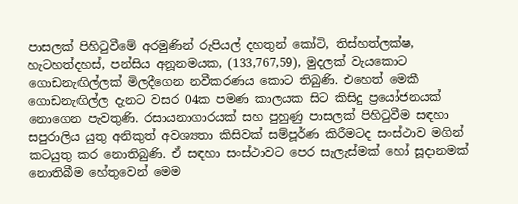පාසලක් පිහිටුවීමේ අරමුණින් රුපියල් දහතුන් කෝටි, තිස්හත්ලක්ෂ, හැටහත්දහස්, පන්සිය අනූනමයක, (133,767,59), මුදලක් වැයකොට ගොඩනැඟිල්ලක් මිලදීගෙන නවීකරණය කොට තිබුණි. එහෙත් මෙකී ගොඩනැඟිල්ල දැනට වසර 04ක පමණ කාලයක සිට කිසිදු ප්‍රයෝජනයක් නොගෙන පැවතුණි. රසායනාගාරයක් සහ පුහුණු පාසලක් පිහිටුවීම සඳහා සපුරාලිය යුතු අනිකුත් අවශ්‍යතා කිසිවක් සම්පූර්ණ කිරීමටද සංස්ථාව මගින් කටයුතු කර නොතිබුණි. ඒ සඳහා සංස්ථාවට පෙර සැලැස්මක් හෝ සූදානමක් නොතිබීම හේතුවෙන් මෙම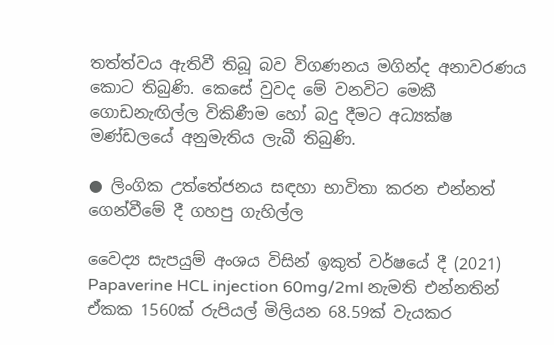තත්ත්වය ඇතිවී තිබූ බව විගණනය මගින්ද අනාවරණය කොට තිබුණි. කෙසේ වුවද මේ වනවිට මෙකී ගොඩනැඟිල්ල විකිණීම හෝ බදු දීමට අධ්‍යක්ෂ මණ්ඩලයේ අනුමැතිය ලැබී තිබුණි.

● ලිංගික උත්තේජනය සඳහා භාවිතා කරන එන්නත් ගෙන්වීමේ දී ගහපු ගැහිල්ල

වෛද්‍ය සැපයුම් අංශය විසින් ඉකුත් වර්ෂයේ දී (2021) Papaverine HCL injection 60mg/2ml නැමති එන්නතින් ඒකක 1560ක් රුපියල් මිලියන 68.59ක් වැයකර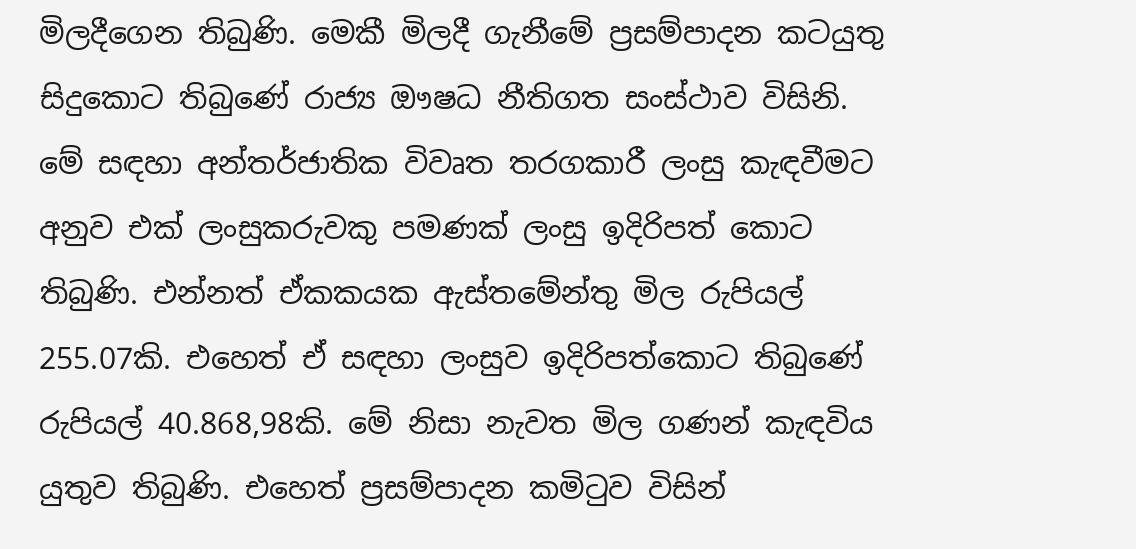මිලදීගෙන තිබුණි. මෙකී මිලදී ගැනීමේ ප්‍රසම්පාදන කටයුතු සිදුකොට තිබුණේ රාජ්‍ය ඖෂධ නීතිගත සංස්ථාව විසිනි. මේ සඳහා අන්තර්ජාතික විවෘත තරගකාරී ලංසු කැඳවීමට අනුව එක් ලංසුකරුවකු පමණක් ලංසු ඉදිරිපත් කොට තිබුණි. එන්නත් ඒකකයක ඇස්තමේන්තු මිල රුපියල් 255.07කි. එහෙත් ඒ සඳහා ලංසුව ඉදිරිපත්කොට තිබුණේ රුපියල් 40.868,98කි. මේ නිසා නැවත මිල ගණන් කැඳවිය යුතුව තිබුණි. එහෙත් ප්‍රසම්පාදන කමිටුව විසින්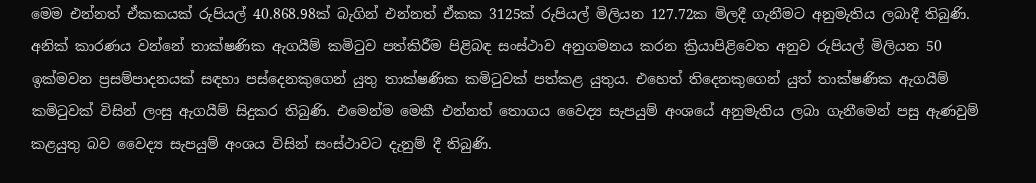මෙම එන්නත් ඒකකයක් රුපියල් 40.868.98ක් බැගින් එන්නත් ඒකක 3125ක් රුපියල් මිලියන 127.72ක මිලදී ගැනීමට අනුමැතිය ලබාදී තිබුණි. අනික් කාරණය වන්නේ තාක්ෂණික ඇගයීම් කමිටුව පත්කිරීම පිළිබඳ සංස්ථාව අනුගමනය කරන ක්‍රියාපිළිවෙත අනුව රුපියල් මිලියන 50 ඉක්මවන ප්‍රසම්පාදනයක් සඳහා පස්දෙනකුගෙන් යුතු තාක්ෂණික කමිටුවක් පත්කළ යුතුය. එහෙත් තිදෙනකුගෙන් යුත් තාක්ෂණික ඇගයීම් කමිටුවක් විසින් ලංසු ඇගයීම් සිදුකර තිබුණි. එමෙන්ම මෙකී එන්නත් තොගය වෛද්‍ය සැපයුම් අංශයේ අනුමැතිය ලබා ගැනීමෙන් පසු ඇණවුම් කළයුතු බව වෛද්‍ය සැපයුම් අංශය විසින් සංස්ථාවට දැනුම් දී තිබුණි.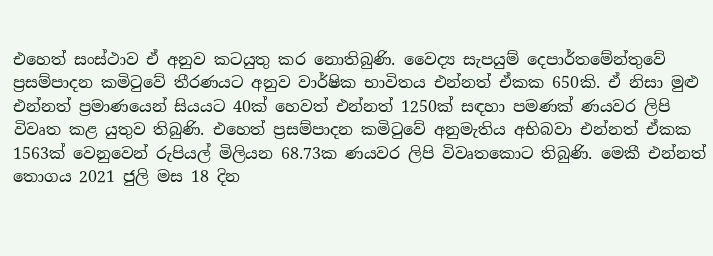එහෙත් සංස්ථාව ඒ අනුව කටයුතු කර නොතිබුණි. වෛද්‍ය සැපයුම් දෙපාර්තමේන්තුවේ ප්‍රසම්පාදන කමිටුවේ තීරණයට අනුව වාර්ෂික භාවිතය එන්නත් ඒකක 650කි. ඒ නිසා මුළු එන්නත් ප්‍රමාණයෙන් සියයට 40ක් හෙවත් එන්නත් 1250ක් සඳහා පමණක් ණයවර ලිපි විවෘත කළ යුතුව තිබුණි. එහෙත් ප්‍රසම්පාදන කමිටුවේ අනුමැතිය අභිබවා එන්නත් ඒකක 1563ක් වෙනුවෙන් රුපියල් මිලියන 68.73ක ණයවර ලිපි විවෘතකොට තිබුණි. මෙකී එන්නත් තොගය 2021 ජුලි මස 18 දින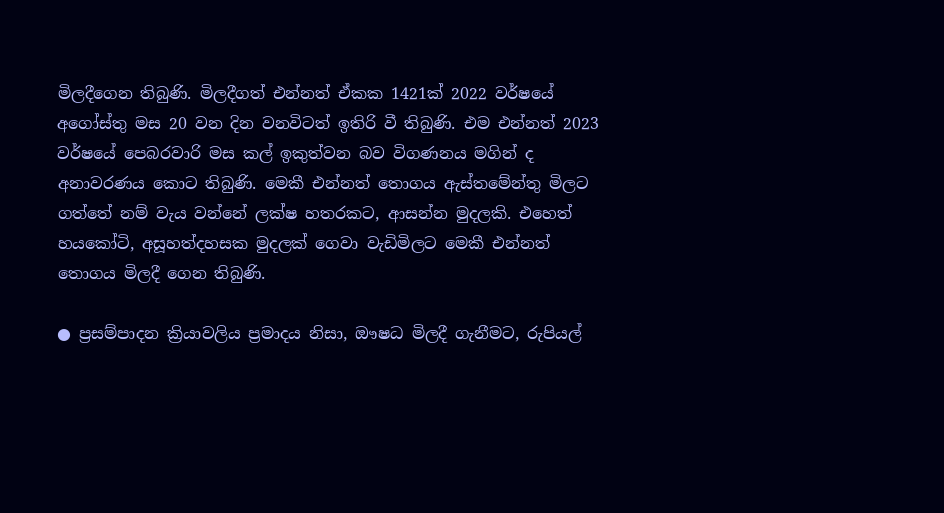මිලදීගෙන තිබුණි. මිලදීගත් එන්නත් ඒකක 1421ක් 2022 වර්ෂයේ අගෝස්තු මස 20 වන දින වනවිටත් ඉතිරි වී තිබුණි. එම එන්නත් 2023 වර්ෂයේ පෙබරවාරි මස කල් ඉකුත්වන බව විගණනය මගින් ද අනාවරණය කොට තිබුණි. මෙකී එන්නත් තොගය ඇස්තමේන්තු මිලට ගත්තේ නම් වැය වන්නේ ලක්ෂ හතරකට, ආසන්න මුදලකි. එහෙත් හයකෝටි, අසූහත්දහසක මුදලක් ගෙවා වැඩිමිලට මෙකී එන්නත් තොගය මිලදී ගෙන තිබුණි.

● ප්‍රසම්පාදන ක්‍රියාවලිය ප්‍රමාදය නිසා, ඖෂධ මිලදී ගැනීමට, රුපියල්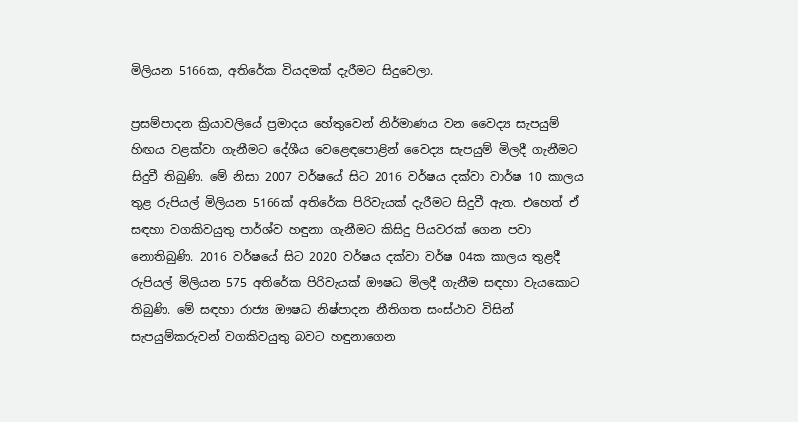මිලියන 5166ක, අතිරේක වියදමක් දැරීමට සිදුවෙලා.

ප්‍රසම්පාදන ක්‍රියාවලියේ ප්‍රමාදය හේතුවෙන් නිර්මාණය වන වෛද්‍ය සැපයුම් හිඟය වළක්වා ගැනීමට දේශීය වෙළෙඳපොළින් වෛද්‍ය සැපයුම් මිලදී ගැනීමට සිදුවී තිබුණි. මේ නිසා 2007 වර්ෂයේ සිට 2016 වර්ෂය දක්වා වාර්ෂ 10 කාලය තුළ රුපියල් මිලියන 5166ක් අතිරේක පිරිවැයක් දැරීමට සිදුවී ඇත. එහෙත් ඒ සඳහා වගකිවයුතු පාර්ශ්ව හඳුනා ගැනීමට කිසිදු පියවරක් ගෙන පවා නොතිබුණි. 2016 වර්ෂයේ සිට 2020 වර්ෂය දක්වා වර්ෂ 04ක කාලය තුළදී රුපියල් මිලියන 575 අතිරේක පිරිවැයක් ඖෂධ මිලදී ගැනීම සඳහා වැයකොට තිබුණි. මේ සඳහා රාජ්‍ය ඖෂධ නිෂ්පාදන නීතිගත සංස්ථාව විසින් සැපයුම්කරුවන් වගකිවයුතු බවට හඳුනාගෙන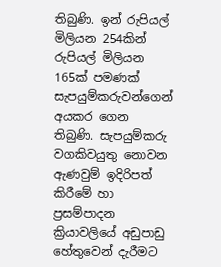තිබුණි. ඉන් රුපියල් මිලියන 254කින් රුපියල් මිලියන 165ක් පමණක් සැපයුම්කරුවන්ගෙන් අයකර ගෙන තිබුණි. සැපයුම්කරු වගකිවයුතු නොවන ඇණවුම් ඉදිරිපත් කිරීමේ හා ප්‍රසම්පාදන ක්‍රියාවලියේ අඩුපාඩු හේතුවෙන් දැරීමට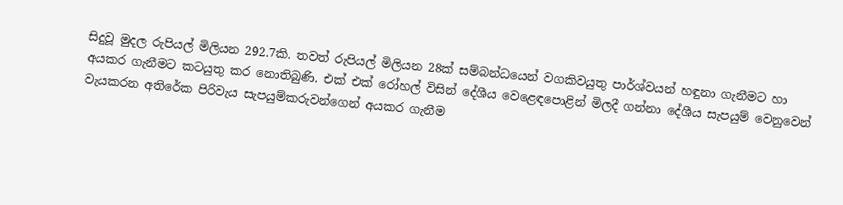සිදුවූ මුදල රුපියල් මිලියන 292.7කි. තවත් රුපියල් මිලියන 28ක් සම්බන්ධයෙන් වගකිවයුතු පාර්ශ්වයන් හඳුනා ගැනීමට හා අයකර ගැනීමට කටයුතු කර නොතිබුණි. එක් එක් රෝහල් විසින් දේශීය වෙළෙඳපොළින් මිලදී ගන්නා දේශීය සැපයුම් වෙනුවෙන් වැයකරන අතිරේක පිරිවැය සැපයුම්කරුවන්ගෙන් අයකර ගැනීම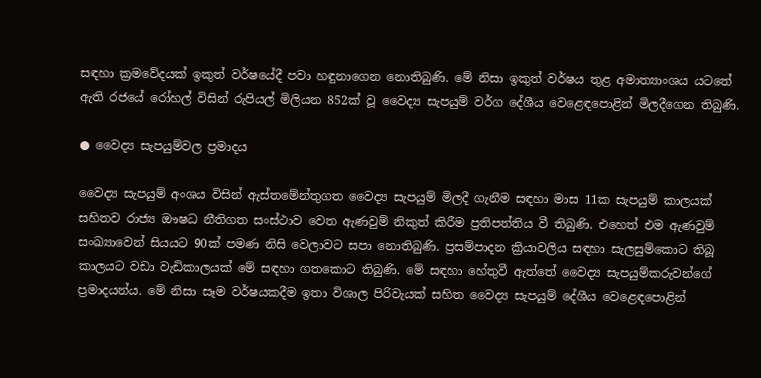සඳහා ක්‍රමවේදයක් ඉකුත් වර්ෂයේදී පවා හඳුනාගෙන නොතිබුණි. මේ නිසා ඉකුත් වර්ෂය තුළ අමාත්‍යාංශය යටතේ ඇති රජයේ රෝහල් විසින් රුපියල් මිලියන 852ක් වූ වෛද්‍ය සැපයුම් වර්ග දේශීය වෙළෙඳපොළින් මිලදීගෙන තිබුණි.

● වෛද්‍ය සැපයුම්වල ප්‍රමාදය

වෛද්‍ය සැපයුම් අංශය විසින් ඇස්තමේන්තුගත වෛද්‍ය සැපයුම් මිලදී ගැනීම සඳහා මාස 11ක සැපයුම් කාලයක් සහිතව රාජ්‍ය ඖෂධ නීතිගත සංස්ථාව වෙත ඇණවුම් නිකුත් කිරීම ප්‍රතිපත්තිය වී තිබුණි. එහෙත් එම ඇණවුම් සංඛ්‍යාවෙන් සියයට 90ක් පමණ නිසි වෙලාවට සපා නොතිබුණි. ප්‍රසම්පාදන ක්‍රියාවලිය සඳහා සැලසුම්කොට තිබූ කාලයට වඩා වැඩිකාලයක් මේ සඳහා ගතකොට තිබුණි. මේ සඳහා හේතුවී ඇත්තේ වෛද්‍ය සැපයුම්කරුවන්ගේ ප්‍රමාදයන්ය. මේ නිසා සෑම වර්ෂයකදීම ඉතා විශාල පිරිවැයක් සහිත වෛද්‍ය සැපයුම් දේශීය වෙළෙඳපොළින්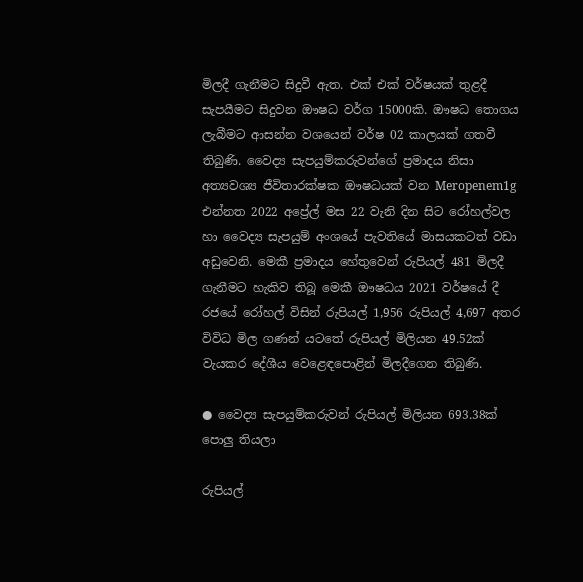මිලදී ගැනීමට සිදුවී ඇත. එක් එක් වර්ෂයක් තුළදී සැපයීමට සිදුවන ඖෂධ වර්ග 15000කි. ඖෂධ තොගය ලැබීමට ආසන්න වශයෙන් වර්ෂ 02 කාලයක් ගතවී තිබුණි. වෛද්‍ය සැපයුම්කරුවන්ගේ ප්‍රමාදය නිසා අත්‍යවශ්‍ය ජීවිතාරක්ෂක ඖෂධයක් වන Meropenem1g එන්නත 2022 අප්‍රේල් මස 22 වැනි දින සිට රෝහල්වල හා වෛද්‍ය සැපයුම් අංශයේ පැවතියේ මාසයකටත් වඩා අඩුවෙනි. මෙකී ප්‍රමාදය හේතුවෙන් රුපියල් 481 මිලදී ගැනීමට හැකිව තිබූ මෙකී ඖෂධය 2021 වර්ෂයේ දී රජයේ රෝහල් විසින් රුපියල් 1,956 රුපියල් 4,697 අතර විවිධ මිල ගණන් යටතේ රුපියල් මිලියන 49.52ක් වැයකර දේශීය වෙළෙඳපොළින් මිලදීගෙන තිබුණි.

● වෛද්‍ය සැපයුම්කරුවන් රුපියල් මිලියන 693.38ක් පොලු තියලා

රුපියල්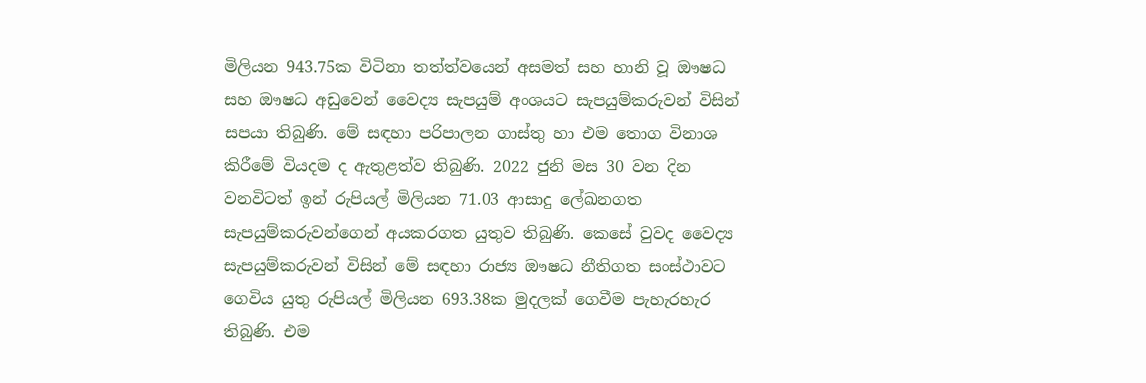මිලියන 943.75ක විටිනා තත්ත්වයෙන් අසමත් සහ හානි වූ ඖෂධ සහ ඖෂධ අඩුවෙන් වෛද්‍ය සැපයුම් අංශයට සැපයුම්කරුවන් විසින් සපයා තිබුණි. මේ සඳහා පරිපාලන ගාස්තු හා එම තොග විනාශ කිරීමේ වියදම ද ඇතුළත්ව තිබුණි. 2022 ජුනි මස 30 වන දින වනවිටත් ඉන් රුපියල් මිලියන 71.03 ආසාදු ලේඛනගත සැපයුම්කරුවන්ගෙන් අයකරගත යුතුව තිබුණි. කෙසේ වුවද වෛද්‍ය සැපයුම්කරුවන් විසින් මේ සඳහා රාජ්‍ය ඖෂධ නීතිගත සංස්ථාවට ගෙවිය යුතු රුපියල් මිලියන 693.38ක මුදලක් ගෙවීම පැහැරහැර තිබුණි. එම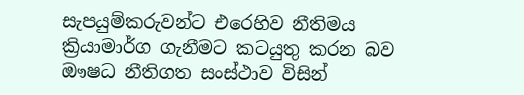සැපයුම්කරුවන්ට එරෙහිව නීතිමය ක්‍රියාමාර්ග ගැනීමට කටයුතු කරන බව ඖෂධ නීතිගත සංස්ථාව විසින්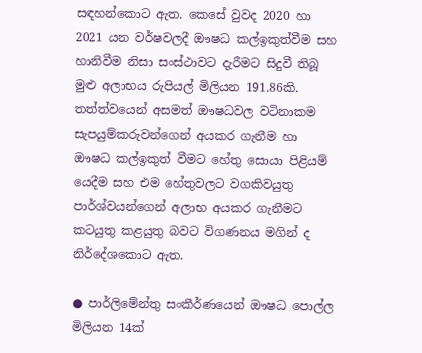සඳහන්කොට ඇත. කෙසේ වුවද 2020 හා 2021 යන වර්ෂවලදී ඖෂධ කල්ඉකුත්වීම සහ හානිවීම නිසා සංස්ථාවට දැරීමට සිදුවී තිබූ මුළු අලාභය රුපියල් මිලියන 191.86කි. තත්ත්වයෙන් අසමත් ඖෂධවල වටිනාකම සැපයුම්කරුවන්ගෙන් අයකර ගැනීම හා ඖෂධ කල්ඉකුත් වීමට හේතු සොයා පිළියම් යෙදීම සහ එම හේතුවලට වගකිවයුතු පාර්ශ්වයන්ගෙන් අලාභ අයකර ගැනීමට කටයුතු කළයුතු බවට විගණනය මගින් ද නිර්දේශකොට ඇත.

● පාර්ලිමේන්තු සංකීර්ණයෙන් ඖෂධ පොල්ල මිලියන 14ක්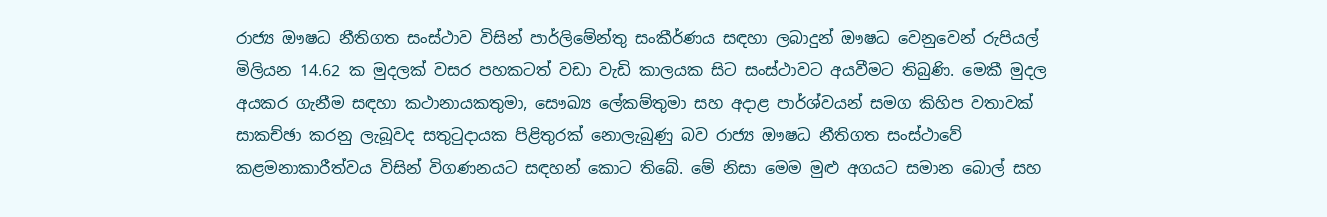රාජ්‍ය ඖෂධ නීතිගත සංස්ථාව විසින් පාර්ලිමේන්තු සංකීර්ණය සඳහා ලබාදුන් ඖෂධ වෙනුවෙන් රුපියල් මිලියන 14.62 ක මුදලක් වසර පහකටත් වඩා වැඩි කාලයක සිට සංස්ථාවට අයවීමට තිබුණි. මෙකී මුදල අයකර ගැනීම සඳහා කථානායකතුමා, සෞඛ්‍ය ලේකම්තුමා සහ අදාළ පාර්ශ්වයන් සමග කිහිප වතාවක් සාකච්ඡා කරනු ලැබූවද සතුටුදායක පිළිතුරක් නොලැබුණු බව රාජ්‍ය ඖෂධ නීතිගත සංස්ථාවේ කළමනාකාරීත්වය විසින් විගණනයට සඳහන් කොට තිබේ. මේ නිසා මෙම මුළු අගයට සමාන බොල් සහ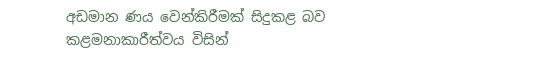අඩමාන ණය වෙන්කිරීමක් සිදුකළ බව කළමනාකාරීත්වය විසින්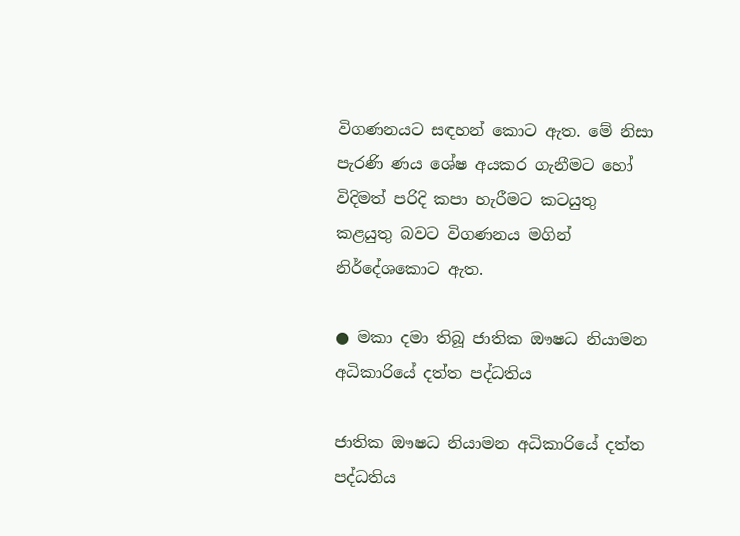විගණනයට සඳහන් කොට ඇත. මේ නිසා පැරණි ණය ශේෂ අයකර ගැනීමට හෝ විදිමත් පරිදි කපා හැරීමට කටයුතු කළයුතු බවට විගණනය මගින් නිර්දේශකොට ඇත.

● මකා දමා තිබූ ජාතික ඖෂධ නියාමන අධිකාරියේ දත්ත පද්ධතිය

ජාතික ඖෂධ නියාමන අධිකාරියේ දත්ත පද්ධතිය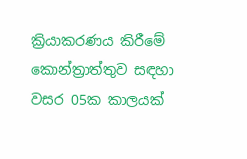ක්‍රියාකරණය කිරීමේ කොන්ත්‍රාත්තුව සඳහා වසර 05ක කාලයක්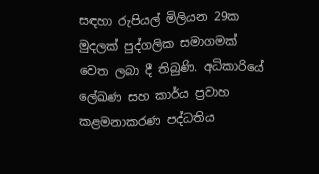සඳහා රුපියල් මිලියන 29ක මුදලක් පුද්ගලික සමාගමක් වෙත ලබා දී තිබුණි. අධිකාරියේ ලේඛණ සහ කාර්ය ප්‍රවාහ කළමනාකරණ පද්ධතිය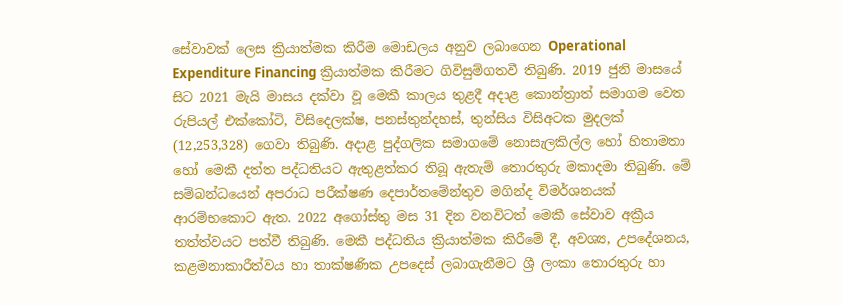සේවාවක් ලෙස ක්‍රියාත්මක කිරීම මොඩලය අනුව ලබාගෙන Operational Expenditure Financing ක්‍රියාත්මක කිරීමට ගිවිසුම්ගතවී තිබුණි. 2019 ජුනි මාසයේ සිට 2021 මැයි මාසය දක්වා වූ මෙකී කාලය තුළදී අදාළ කොන්ත්‍රාත් සමාගම වෙත රුපියල් එක්කෝටි, විසිදෙලක්ෂ, පනස්තුන්දහස්, තුන්සිය විසිඅටක මුදලක් (12,253,328) ගෙවා තිබුණි. අදාළ පුද්ගලික සමාගමේ නොසැලකිල්ල හෝ හිතාමතා හෝ මෙකී දත්ත පද්ධතියට ඇතුළත්කර තිබූ ඇතැම් තොරතුරු මකාදමා තිබුණි. මේ සම්බන්ධයෙන් අපරාධ පරීක්ෂණ දෙපාර්තමේන්තුව මගින්ද විමර්ශනයක් ආරම්භකොට ඇත. 2022 අගෝස්තු මස 31 දින වනවිටත් මෙකී සේවාව අක්‍රීය තත්ත්වයට පත්වී තිබුණි. මෙකී පද්ධතිය ක්‍රියාත්මක කිරීමේ දී, අවශ්‍ය, උපදේශනය, කළමනාකාරීත්වය හා තාක්ෂණික උපදෙස් ලබාගැනීමට ශ්‍රී ලංකා තොරතුරු හා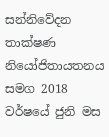සන්නිවේදන තාක්ෂණ නියෝජිතායතනය සමග 2018 වර්ෂයේ ජුනි මස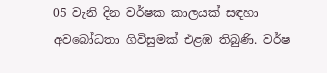05 වැනි දින වර්ෂක කාලයක් සඳහා අවබෝධතා ගිවිසුමක් එළඹ තිබුණි. වර්ෂ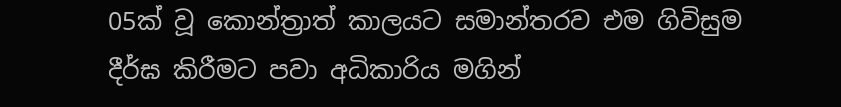05ක් වූ කොන්ත්‍රාත් කාලයට සමාන්තරව එම ගිවිසුම දීර්ඝ කිරීමට පවා අධිකාරිය මගින්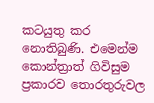කටයුතු කර නොතිබුණි. එමෙන්ම කොන්ත්‍රාත් ගිවිසුම ප්‍රකාරව තොරතුරුවල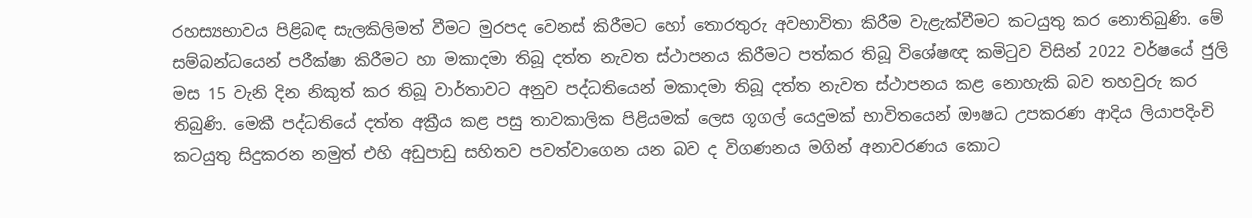රහස්‍යභාවය පිළිබඳ සැලකිලිමත් වීමට මුරපද වෙනස් කිරීමට හෝ තොරතුරු අවභාවිතා කිරීම වැළැක්වීමට කටයුතු කර නොතිබුණි. මේ සම්බන්ධයෙන් පරීක්ෂා කිරීමට හා මකාදමා තිබූ දත්ත නැවත ස්ථාපනය කිරීමට පත්කර තිබූ විශේෂඥ කමිටුව විසින් 2022 වර්ෂයේ ජුලි මස 15 වැනි දින නිකුත් කර තිබූ වාර්තාවට අනුව පද්ධතියෙන් මකාදමා තිබූ දත්ත නැවත ස්ථාපනය කළ නොහැකි බව තහවුරු කර තිබුණි. මෙකී පද්ධතියේ දත්ත අක්‍රීය කළ පසු තාවකාලික පිළියමක් ලෙස ගූගල් යෙදුමක් භාවිතයෙන් ඖෂධ උපකරණ ආදිය ලියාපදිංචි කටයුතු සිදුකරන නමුත් එහි අඩුපාඩු සහිතව පවත්වාගෙන යන බව ද විගණනය මගින් අනාවරණය කොට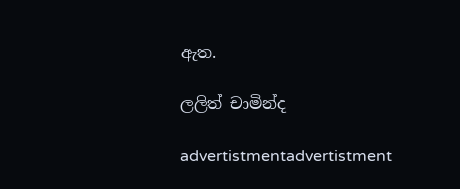ඇත.

ලලිත් චාමින්ද

advertistmentadvertistment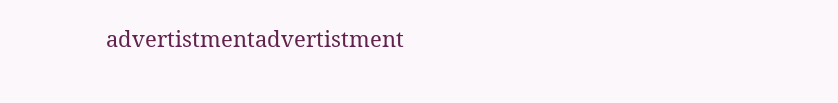advertistmentadvertistment